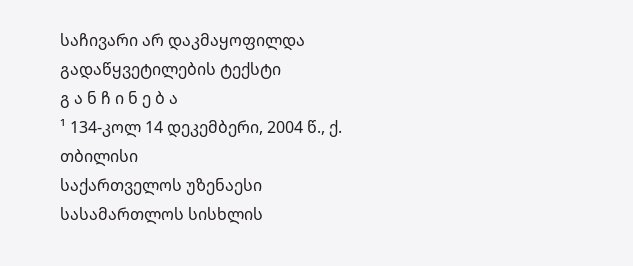საჩივარი არ დაკმაყოფილდა
გადაწყვეტილების ტექსტი
გ ა ნ ჩ ი ნ ე ბ ა
¹ 134-კოლ 14 დეკემბერი, 2004 წ., ქ. თბილისი
საქართველოს უზენაესი სასამართლოს სისხლის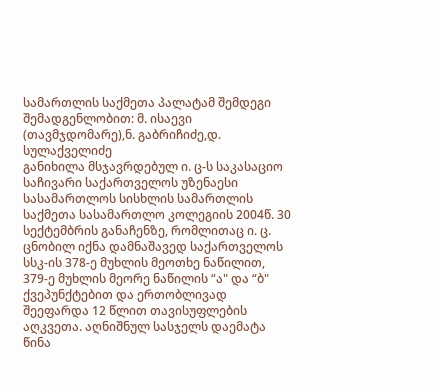სამართლის საქმეთა პალატამ შემდეგი შემადგენლობით: მ. ისაევი (თავმჯდომარე),ნ. გაბრიჩიძე,დ. სულაქველიძე
განიხილა მსჯავრდებულ ი. ც-ს საკასაციო საჩივარი საქართველოს უზენაესი სასამართლოს სისხლის სამართლის საქმეთა სასამართლო კოლეგიის 2004წ. 30 სექტემბრის განაჩენზე, რომლითაც ი. ც. ცნობილ იქნა დამნაშავედ საქართველოს სსკ-ის 378-ე მუხლის მეოთხე ნაწილით, 379-ე მუხლის მეორე ნაწილის “ა" და “ბ" ქვეპუნქტებით და ერთობლივად შეეფარდა 12 წლით თავისუფლების აღკვეთა. აღნიშნულ სასჯელს დაემატა წინა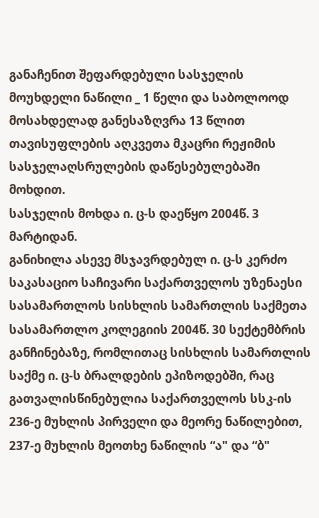განაჩენით შეფარდებული სასჯელის მოუხდელი ნაწილი _ 1 წელი და საბოლოოდ მოსახდელად განესაზღვრა 13 წლით თავისუფლების აღკვეთა მკაცრი რეჟიმის სასჯელაღსრულების დაწესებულებაში მოხდით.
სასჯელის მოხდა ი. ც-ს დაეწყო 2004წ. 3 მარტიდან.
განიხილა ასევე მსჯავრდებულ ი. ც-ს კერძო საკასაციო საჩივარი საქართველოს უზენაესი სასამართლოს სისხლის სამართლის საქმეთა სასამართლო კოლეგიის 2004წ. 30 სექტემბრის განჩინებაზე, რომლითაც სისხლის სამართლის საქმე ი. ც-ს ბრალდების ეპიზოდებში, რაც გათვალისწინებულია საქართველოს სსკ-ის 236-ე მუხლის პირველი და მეორე ნაწილებით, 237-ე მუხლის მეოთხე ნაწილის “ა" და “ბ"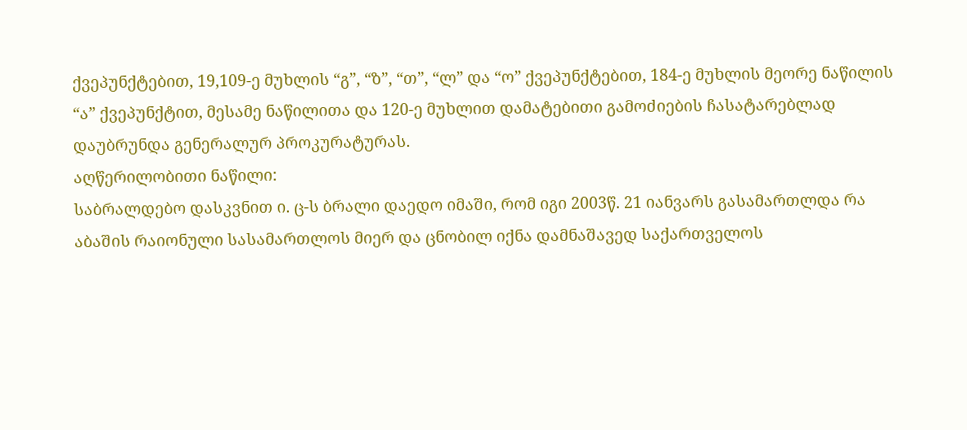ქვეპუნქტებით, 19,109-ე მუხლის “გ”, “ზ”, “თ”, “ლ” და “ო” ქვეპუნქტებით, 184-ე მუხლის მეორე ნაწილის “ა” ქვეპუნქტით, მესამე ნაწილითა და 120-ე მუხლით დამატებითი გამოძიების ჩასატარებლად დაუბრუნდა გენერალურ პროკურატურას.
აღწერილობითი ნაწილი:
საბრალდებო დასკვნით ი. ც-ს ბრალი დაედო იმაში, რომ იგი 2003წ. 21 იანვარს გასამართლდა რა აბაშის რაიონული სასამართლოს მიერ და ცნობილ იქნა დამნაშავედ საქართველოს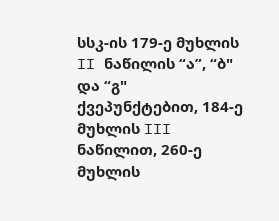სსკ-ის 179-ე მუხლის II ნაწილის “ა”, “ბ" და “გ" ქვეპუნქტებით, 184-ე მუხლის III ნაწილით, 260-ე მუხლის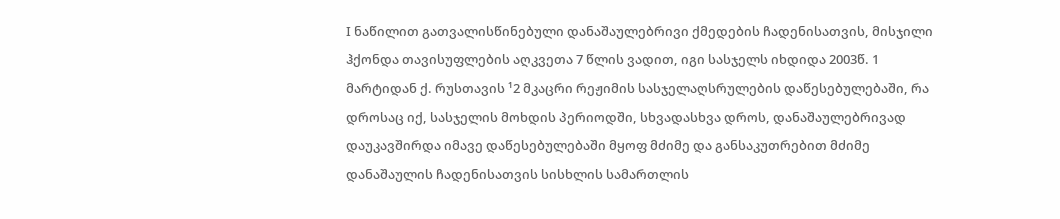I ნაწილით გათვალისწინებული დანაშაულებრივი ქმედების ჩადენისათვის, მისჯილი ჰქონდა თავისუფლების აღკვეთა 7 წლის ვადით, იგი სასჯელს იხდიდა 2003წ. 1 მარტიდან ქ. რუსთავის ¹2 მკაცრი რეჟიმის სასჯელაღსრულების დაწესებულებაში, რა დროსაც იქ, სასჯელის მოხდის პერიოდში, სხვადასხვა დროს, დანაშაულებრივად დაუკავშირდა იმავე დაწესებულებაში მყოფ მძიმე და განსაკუთრებით მძიმე დანაშაულის ჩადენისათვის სისხლის სამართლის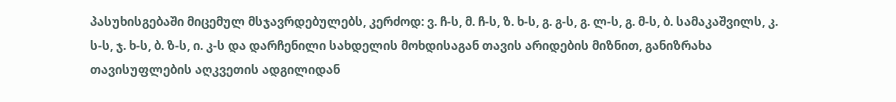პასუხისგებაში მიცემულ მსჯავრდებულებს, კერძოდ: ვ. ჩ-ს, მ. ჩ-ს, ზ. ხ-ს, გ. გ-ს, გ. ლ-ს, გ. მ-ს, ბ. სამაკაშვილს, კ. ს-ს, ჯ. ხ-ს, ბ. ზ-ს, ი. კ-ს და დარჩენილი სახდელის მოხდისაგან თავის არიდების მიზნით, განიზრახა თავისუფლების აღკვეთის ადგილიდან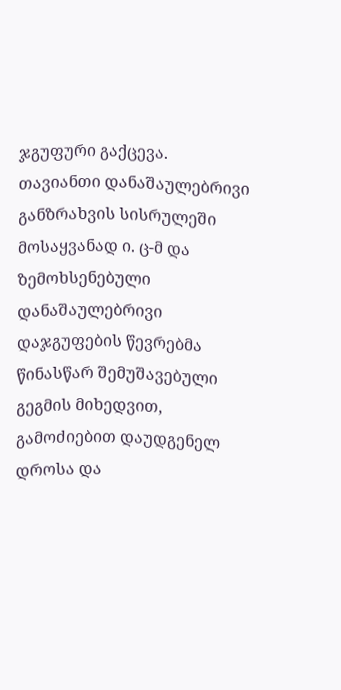ჯგუფური გაქცევა.
თავიანთი დანაშაულებრივი განზრახვის სისრულეში მოსაყვანად ი. ც-მ და ზემოხსენებული დანაშაულებრივი დაჯგუფების წევრებმა წინასწარ შემუშავებული გეგმის მიხედვით, გამოძიებით დაუდგენელ დროსა და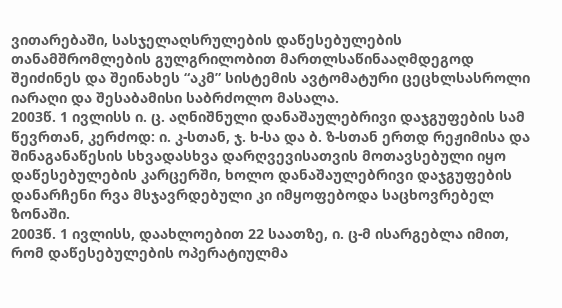ვითარებაში, სასჯელაღსრულების დაწესებულების თანამშრომლების გულგრილობით მართლსაწინააღმდეგოდ შეიძინეს და შეინახეს “აკმ” სისტემის ავტომატური ცეცხლსასროლი იარაღი და შესაბამისი საბრძოლო მასალა.
2003წ. 1 ივლისს ი. ც. აღნიშნული დანაშაულებრივი დაჯგუფების სამ წევრთან, კერძოდ: ი. კ-სთან, ჯ. ხ-სა და ბ. ზ-სთან ერთდ რეჟიმისა და შინაგანაწესის სხვადასხვა დარღვევისათვის მოთავსებული იყო დაწესებულების კარცერში, ხოლო დანაშაულებრივი დაჯგუფების დანარჩენი რვა მსჯავრდებული კი იმყოფებოდა საცხოვრებელ ზონაში.
2003წ. 1 ივლისს, დაახლოებით 22 საათზე, ი. ც-მ ისარგებლა იმით, რომ დაწესებულების ოპერატიულმა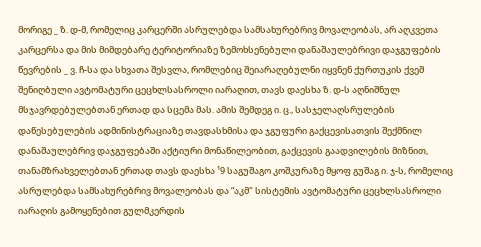მორიგე _ ზ. დ-მ, რომელიც კარცერში ასრულებდა სამსახურებრივ მოვალეობას, არ აღკვეთა კარცერსა და მის მიმდებარე ტერიტორიაზე ზემოხსენებული დანაშაულებრივი დაჯგუფების წევრების _ ვ. ჩ-სა და სხვათა შესვლა, რომლებიც შეიარაღებულნი იყვნენ ქურთუკის ქვეშ შენიღბული ავტომატური ცეცხლსასროლი იარაღით, თავს დაესხა ზ. დ-ს აღნიშნულ მსჯავრდებულებთან ერთად და სცემა მას. ამის შემდეგ ი. ც., სასჯელაღსრულების დაწესებულების ადმინისტრაციაზე თავდასხმისა და ჯგუფური გაქცევისათვის შექმნილ დანაშაულებრივ დაჯგუფებაში აქტიური მონაწილეობით, გაქცევის გაადვილების მიზნით, თანამზრახველებთან ერთად თავს დაესხა ¹9 საგუშაგო კოშკურაზე მყოფ გუშაგ ი. ჯ-ს, რომელიც ასრულებდა სამსახურებრივ მოვალეობას და “აკმ" სისტემის ავტომატური ცეცხლსასროლი იარაღის გამოყენებით გულმკერდის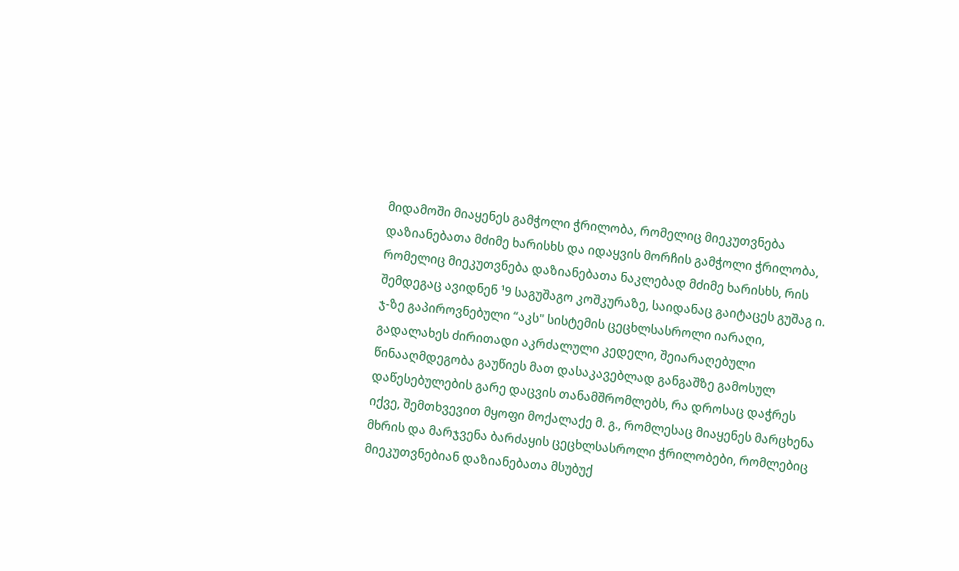მიდამოში მიაყენეს გამჭოლი ჭრილობა, რომელიც მიეკუთვნება დაზიანებათა მძიმე ხარისხს და იდაყვის მორჩის გამჭოლი ჭრილობა, რომელიც მიეკუთვნება დაზიანებათა ნაკლებად მძიმე ხარისხს, რის შემდეგაც ავიდნენ ¹9 საგუშაგო კოშკურაზე, საიდანაც გაიტაცეს გუშაგ ი. ჯ-ზე გაპიროვნებული “აკს" სისტემის ცეცხლსასროლი იარაღი, გადალახეს ძირითადი აკრძალული კედელი, შეიარაღებული წინააღმდეგობა გაუწიეს მათ დასაკავებლად განგაშზე გამოსულ დაწესებულების გარე დაცვის თანამშრომლებს, რა დროსაც დაჭრეს იქვე, შემთხვევით მყოფი მოქალაქე მ. გ., რომლესაც მიაყენეს მარცხენა მხრის და მარჯვენა ბარძაყის ცეცხლსასროლი ჭრილობები, რომლებიც მიეკუთვნებიან დაზიანებათა მსუბუქ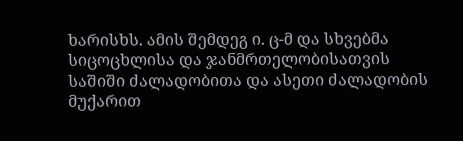ხარისხს. ამის შემდეგ ი. ც-მ და სხვებმა სიცოცხლისა და ჯანმრთელობისათვის საშიში ძალადობითა და ასეთი ძალადობის მუქარით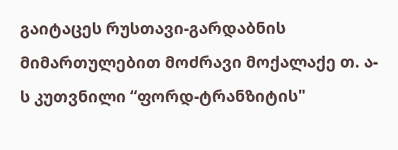გაიტაცეს რუსთავი-გარდაბნის მიმართულებით მოძრავი მოქალაქე თ. ა-ს კუთვნილი “ფორდ-ტრანზიტის"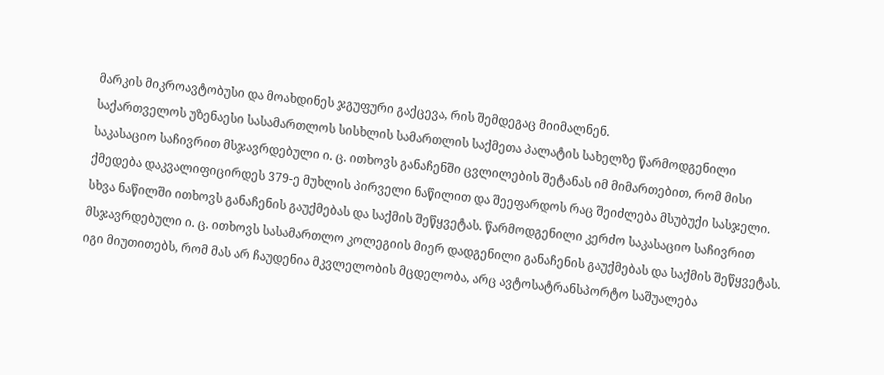მარკის მიკროავტობუსი და მოახდინეს ჯგუფური გაქცევა, რის შემდეგაც მიიმალნენ.
საქართველოს უზენაესი სასამართლოს სისხლის სამართლის საქმეთა პალატის სახელზე წარმოდგენილი საკასაციო საჩივრით მსჯავრდებული ი. ც. ითხოვს განაჩენში ცვლილების შეტანას იმ მიმართებით, რომ მისი ქმედება დაკვალიფიცირდეს 379-ე მუხლის პირველი ნაწილით და შეეფარდოს რაც შეიძლება მსუბუქი სასჯელი. სხვა ნაწილში ითხოვს განაჩენის გაუქმებას და საქმის შეწყვეტას. წარმოდგენილი კერძო საკასაციო საჩივრით მსჯავრდებული ი. ც. ითხოვს სასამართლო კოლეგიის მიერ დადგენილი განაჩენის გაუქმებას და საქმის შეწყვეტას. იგი მიუთითებს, რომ მას არ ჩაუდენია მკვლელობის მცდელობა, არც ავტოსატრანსპორტო საშუალება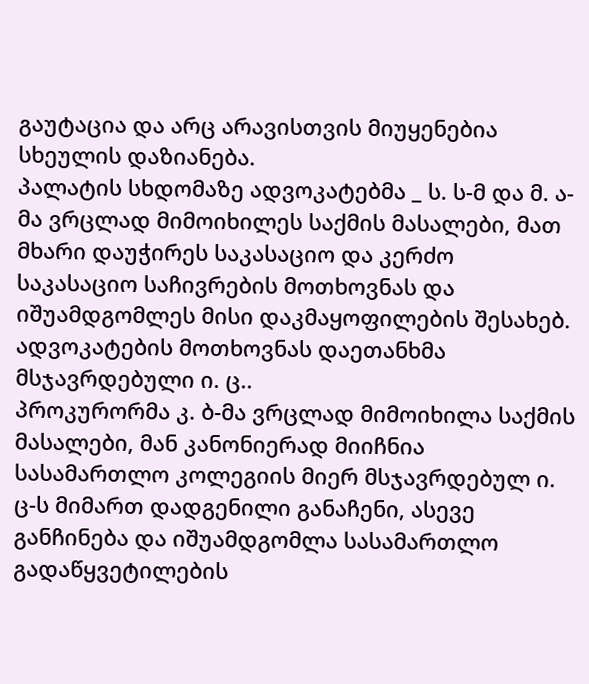გაუტაცია და არც არავისთვის მიუყენებია სხეულის დაზიანება.
პალატის სხდომაზე ადვოკატებმა _ ს. ს-მ და მ. ა-მა ვრცლად მიმოიხილეს საქმის მასალები, მათ მხარი დაუჭირეს საკასაციო და კერძო საკასაციო საჩივრების მოთხოვნას და იშუამდგომლეს მისი დაკმაყოფილების შესახებ. ადვოკატების მოთხოვნას დაეთანხმა მსჯავრდებული ი. ც..
პროკურორმა კ. ბ-მა ვრცლად მიმოიხილა საქმის მასალები, მან კანონიერად მიიჩნია სასამართლო კოლეგიის მიერ მსჯავრდებულ ი. ც-ს მიმართ დადგენილი განაჩენი, ასევე განჩინება და იშუამდგომლა სასამართლო გადაწყვეტილების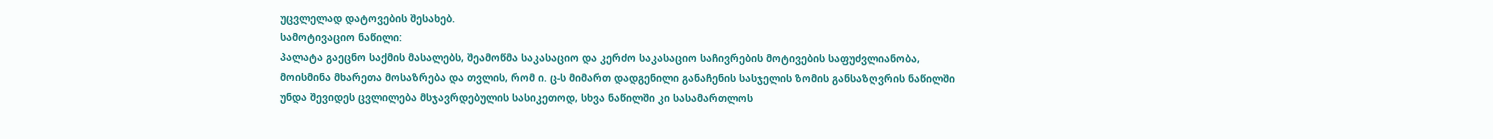უცვლელად დატოვების შესახებ.
სამოტივაციო ნაწილი:
პალატა გაეცნო საქმის მასალებს, შეამოწმა საკასაციო და კერძო საკასაციო საჩივრების მოტივების საფუძვლიანობა, მოისმინა მხარეთა მოსაზრება და თვლის, რომ ი. ც-ს მიმართ დადგენილი განაჩენის სასჯელის ზომის განსაზღვრის ნაწილში უნდა შევიდეს ცვლილება მსჯავრდებულის სასიკეთოდ, სხვა ნაწილში კი სასამართლოს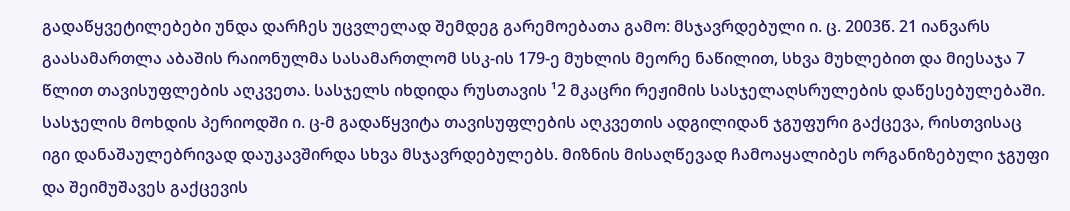გადაწყვეტილებები უნდა დარჩეს უცვლელად შემდეგ გარემოებათა გამო: მსჯავრდებული ი. ც. 2003წ. 21 იანვარს გაასამართლა აბაშის რაიონულმა სასამართლომ სსკ-ის 179-ე მუხლის მეორე ნაწილით, სხვა მუხლებით და მიესაჯა 7 წლით თავისუფლების აღკვეთა. სასჯელს იხდიდა რუსთავის ¹2 მკაცრი რეჟიმის სასჯელაღსრულების დაწესებულებაში. სასჯელის მოხდის პერიოდში ი. ც-მ გადაწყვიტა თავისუფლების აღკვეთის ადგილიდან ჯგუფური გაქცევა, რისთვისაც იგი დანაშაულებრივად დაუკავშირდა სხვა მსჯავრდებულებს. მიზნის მისაღწევად ჩამოაყალიბეს ორგანიზებული ჯგუფი და შეიმუშავეს გაქცევის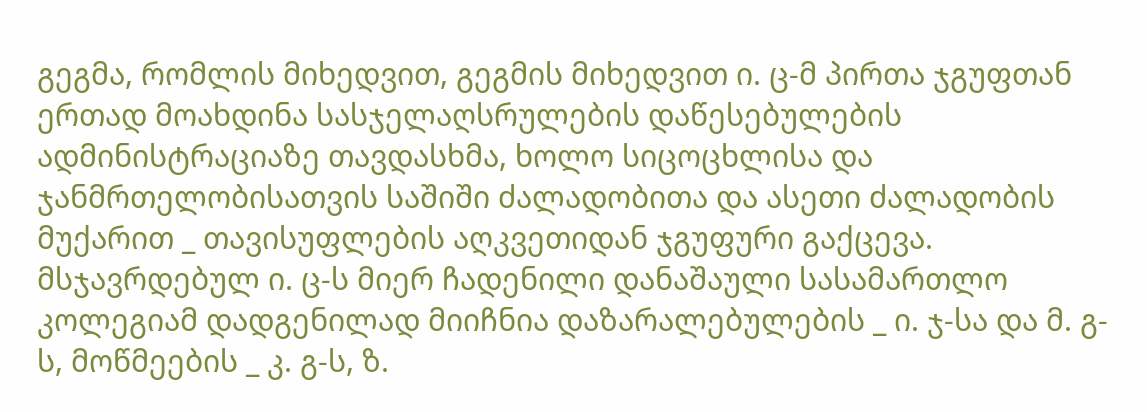გეგმა, რომლის მიხედვით, გეგმის მიხედვით ი. ც-მ პირთა ჯგუფთან ერთად მოახდინა სასჯელაღსრულების დაწესებულების ადმინისტრაციაზე თავდასხმა, ხოლო სიცოცხლისა და ჯანმრთელობისათვის საშიში ძალადობითა და ასეთი ძალადობის მუქარით _ თავისუფლების აღკვეთიდან ჯგუფური გაქცევა.
მსჯავრდებულ ი. ც-ს მიერ ჩადენილი დანაშაული სასამართლო კოლეგიამ დადგენილად მიიჩნია დაზარალებულების _ ი. ჯ-სა და მ. გ-ს, მოწმეების _ კ. გ-ს, ზ.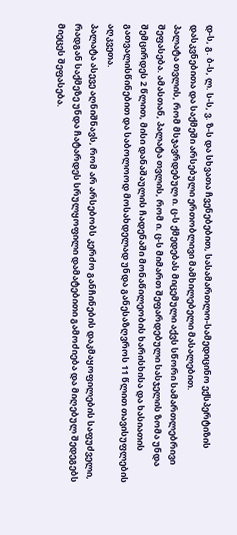დ-ს, გ. ბ-ს, ლ. ს-ს, ვ. ზ-ს და სხვათა ჩვენებებით, სასამართლო-სამედიცინო ექსპერტიზის დასკვნებითა და საქმეში არსებული ერთობლივი მამხილებელი მასალებით.
პალატა თვლის, რომ მსჯავრდებულ ი. ც-ს ქმედებას მიცემული აქვს სწორი სამართლებრივი შეფასება. ამასთან, პალატა თვლის, რომ ი. ც-ს მიმართ შეფარდებული სასჯელის ზომა უნდა შემცირდეს 2 წლით, მისი დანაშაულის ჩადენაში მონაწილეობის ხარისხისა და ხასიათის გათვალისწინებით და საბოლოოდ მოსახდელად უნდა განესაზღვროს 11 წლით თავისუფლების აღკვეთა.
პალატა ასევე აღნიშნავს, რომ არ არსებობს კერძო განჩინების დაკმაყოფილების საფუძველი, რადგან საქმეზე უნდა ჩატარდეს სრულყოფილი დამატებითი გამოძიება და მიღებულ შედეგებს მიეცეს შეფასება.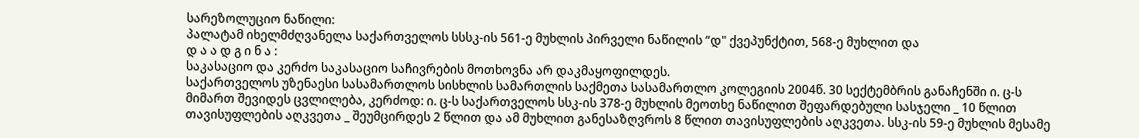სარეზოლუციო ნაწილი:
პალატამ იხელმძღვანელა საქართველოს სსსკ-ის 561-ე მუხლის პირველი ნაწილის “დ" ქვეპუნქტით, 568-ე მუხლით და
დ ა ა დ გ ი ნ ა :
საკასაციო და კერძო საკასაციო საჩივრების მოთხოვნა არ დაკმაყოფილდეს.
საქართველოს უზენაესი სასამართლოს სისხლის სამართლის საქმეთა სასამართლო კოლეგიის 2004წ. 30 სექტემბრის განაჩენში ი. ც-ს მიმართ შევიდეს ცვლილება, კერძოდ: ი. ც-ს საქართველოს სსკ-ის 378-ე მუხლის მეოთხე ნაწილით შეფარდებული სასჯელი _ 10 წლით თავისუფლების აღკვეთა _ შეუმცირდეს 2 წლით და ამ მუხლით განესაზღვროს 8 წლით თავისუფლების აღკვეთა. სსკ-ის 59-ე მუხლის მესამე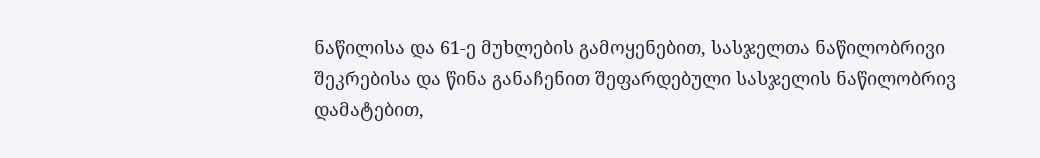ნაწილისა და 61-ე მუხლების გამოყენებით, სასჯელთა ნაწილობრივი შეკრებისა და წინა განაჩენით შეფარდებული სასჯელის ნაწილობრივ დამატებით,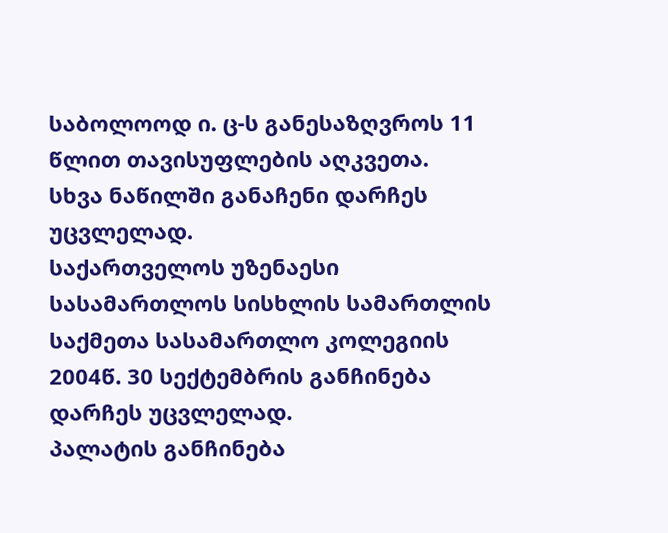საბოლოოდ ი. ც-ს განესაზღვროს 11 წლით თავისუფლების აღკვეთა.
სხვა ნაწილში განაჩენი დარჩეს უცვლელად.
საქართველოს უზენაესი სასამართლოს სისხლის სამართლის საქმეთა სასამართლო კოლეგიის 2004წ. 30 სექტემბრის განჩინება დარჩეს უცვლელად.
პალატის განჩინება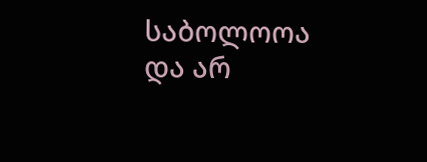საბოლოოა და არ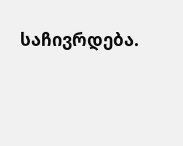საჩივრდება.